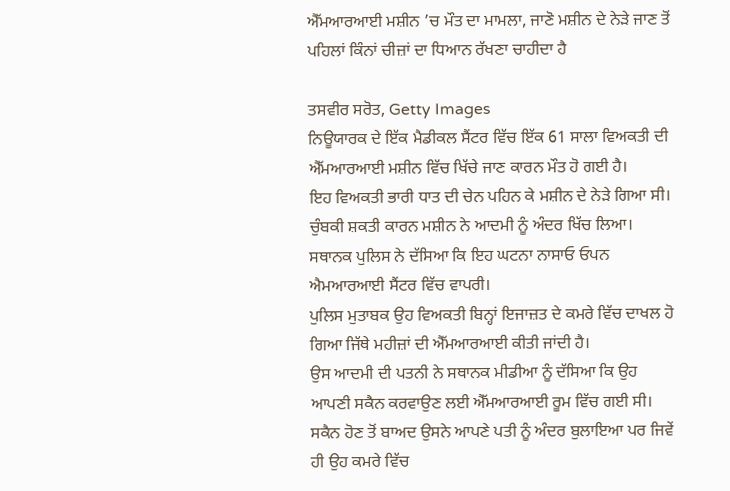ਐੱਮਆਰਆਈ ਮਸ਼ੀਨ ’ਚ ਮੌਤ ਦਾ ਮਾਮਲਾ, ਜਾਣੋ ਮਸ਼ੀਨ ਦੇ ਨੇੜੇ ਜਾਣ ਤੋਂ ਪਹਿਲਾਂ ਕਿੰਨਾਂ ਚੀਜ਼ਾਂ ਦਾ ਧਿਆਨ ਰੱਖਣਾ ਚਾਹੀਦਾ ਹੈ

ਤਸਵੀਰ ਸਰੋਤ, Getty Images
ਨਿਊਯਾਰਕ ਦੇ ਇੱਕ ਮੈਡੀਕਲ ਸੈਂਟਰ ਵਿੱਚ ਇੱਕ 61 ਸਾਲਾ ਵਿਅਕਤੀ ਦੀ ਐੱਮਆਰਆਈ ਮਸ਼ੀਨ ਵਿੱਚ ਖਿੱਚੇ ਜਾਣ ਕਾਰਨ ਮੌਤ ਹੋ ਗਈ ਹੈ।
ਇਹ ਵਿਅਕਤੀ ਭਾਰੀ ਧਾਤ ਦੀ ਚੇਨ ਪਹਿਨ ਕੇ ਮਸ਼ੀਨ ਦੇ ਨੇੜੇ ਗਿਆ ਸੀ। ਚੁੰਬਕੀ ਸ਼ਕਤੀ ਕਾਰਨ ਮਸ਼ੀਨ ਨੇ ਆਦਮੀ ਨੂੰ ਅੰਦਰ ਖਿੱਚ ਲਿਆ।
ਸਥਾਨਕ ਪੁਲਿਸ ਨੇ ਦੱਸਿਆ ਕਿ ਇਹ ਘਟਨਾ ਨਾਸਾਓ ਓਪਨ ਐਮਆਰਆਈ ਸੈਂਟਰ ਵਿੱਚ ਵਾਪਰੀ।
ਪੁਲਿਸ ਮੁਤਾਬਕ ਉਹ ਵਿਅਕਤੀ ਬਿਨ੍ਹਾਂ ਇਜਾਜ਼ਤ ਦੇ ਕਮਰੇ ਵਿੱਚ ਦਾਖਲ ਹੋ ਗਿਆ ਜਿੱਥੇ ਮਹੀਜ਼ਾਂ ਦੀ ਐੱਮਆਰਆਈ ਕੀਤੀ ਜਾਂਦੀ ਹੈ।
ਉਸ ਆਦਮੀ ਦੀ ਪਤਨੀ ਨੇ ਸਥਾਨਕ ਮੀਡੀਆ ਨੂੰ ਦੱਸਿਆ ਕਿ ਉਹ ਆਪਣੀ ਸਕੈਨ ਕਰਵਾਉਣ ਲਈ ਐੱਮਆਰਆਈ ਰੂਮ ਵਿੱਚ ਗਈ ਸੀ।
ਸਕੈਨ ਹੋਣ ਤੋਂ ਬਾਅਦ ਉਸਨੇ ਆਪਣੇ ਪਤੀ ਨੂੰ ਅੰਦਰ ਬੁਲਾਇਆ ਪਰ ਜਿਵੇਂ ਹੀ ਉਹ ਕਮਰੇ ਵਿੱਚ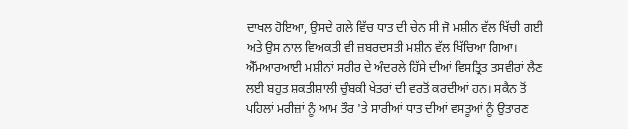ਦਾਖਲ ਹੋਇਆ, ਉਸਦੇ ਗਲੇ ਵਿੱਚ ਧਾਤ ਦੀ ਚੇਨ ਸੀ ਜੋ ਮਸ਼ੀਨ ਵੱਲ ਖਿੱਚੀ ਗਈ ਅਤੇ ਉਸ ਨਾਲ ਵਿਅਕਤੀ ਵੀ ਜ਼ਬਰਦਸਤੀ ਮਸ਼ੀਨ ਵੱਲ ਖਿੱਚਿਆ ਗਿਆ।
ਐੱਮਆਰਆਈ ਮਸ਼ੀਨਾਂ ਸਰੀਰ ਦੇ ਅੰਦਰਲੇ ਹਿੱਸੇ ਦੀਆਂ ਵਿਸਤ੍ਰਿਤ ਤਸਵੀਰਾਂ ਲੈਣ ਲਈ ਬਹੁਤ ਸ਼ਕਤੀਸ਼ਾਲੀ ਚੁੰਬਕੀ ਖੇਤਰਾਂ ਦੀ ਵਰਤੋਂ ਕਰਦੀਆਂ ਹਨ। ਸਕੈਨ ਤੋਂ ਪਹਿਲਾਂ ਮਰੀਜ਼ਾਂ ਨੂੰ ਆਮ ਤੌਰ 'ਤੇ ਸਾਰੀਆਂ ਧਾਤ ਦੀਆਂ ਵਸਤੂਆਂ ਨੂੰ ਉਤਾਰਣ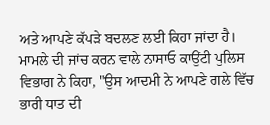ਅਤੇ ਆਪਣੇ ਕੱਪੜੇ ਬਦਲਣ ਲਈ ਕਿਹਾ ਜਾਂਦਾ ਹੈ।
ਮਾਮਲੇ ਦੀ ਜਾਂਚ ਕਰਨ ਵਾਲੇ ਨਾਸਾਓ ਕਾਉਂਟੀ ਪੁਲਿਸ ਵਿਭਾਗ ਨੇ ਕਿਹਾ, "ਉਸ ਆਦਮੀ ਨੇ ਆਪਣੇ ਗਲੇ ਵਿੱਚ ਭਾਰੀ ਧਾਤ ਦੀ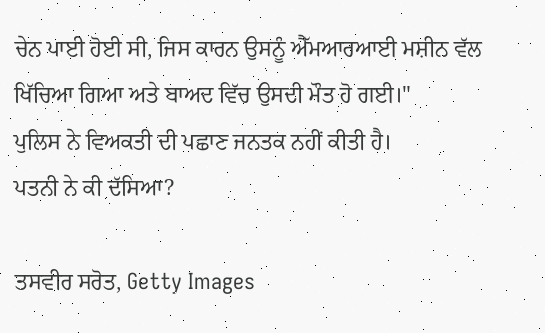ਚੇਨ ਪਾਈ ਹੋਈ ਸੀ, ਜਿਸ ਕਾਰਨ ਉਸਨੂੰ ਐੱਮਆਰਆਈ ਮਸ਼ੀਨ ਵੱਲ ਖਿੱਚਿਆ ਗਿਆ ਅਤੇ ਬਾਅਦ ਵਿੱਚ ਉਸਦੀ ਮੌਤ ਹੋ ਗਈ।"
ਪੁਲਿਸ ਨੇ ਵਿਅਕਤੀ ਦੀ ਪਛਾਣ ਜਨਤਕ ਨਹੀਂ ਕੀਤੀ ਹੈ।
ਪਤਨੀ ਨੇ ਕੀ ਦੱਸਿਆ?

ਤਸਵੀਰ ਸਰੋਤ, Getty Images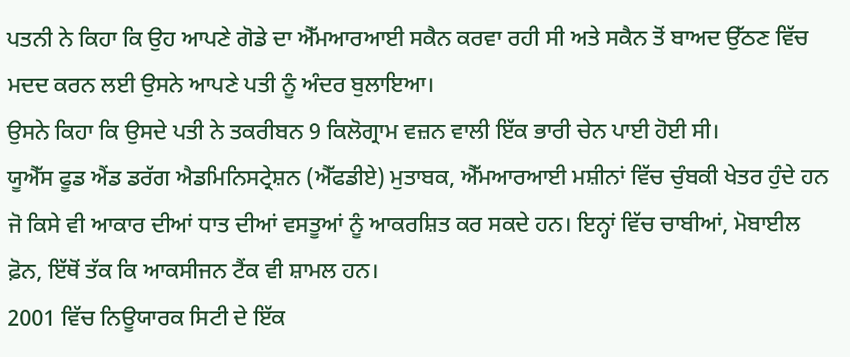ਪਤਨੀ ਨੇ ਕਿਹਾ ਕਿ ਉਹ ਆਪਣੇ ਗੋਡੇ ਦਾ ਐੱਮਆਰਆਈ ਸਕੈਨ ਕਰਵਾ ਰਹੀ ਸੀ ਅਤੇ ਸਕੈਨ ਤੋਂ ਬਾਅਦ ਉੱਠਣ ਵਿੱਚ ਮਦਦ ਕਰਨ ਲਈ ਉਸਨੇ ਆਪਣੇ ਪਤੀ ਨੂੰ ਅੰਦਰ ਬੁਲਾਇਆ।
ਉਸਨੇ ਕਿਹਾ ਕਿ ਉਸਦੇ ਪਤੀ ਨੇ ਤਕਰੀਬਨ 9 ਕਿਲੋਗ੍ਰਾਮ ਵਜ਼ਨ ਵਾਲੀ ਇੱਕ ਭਾਰੀ ਚੇਨ ਪਾਈ ਹੋਈ ਸੀ।
ਯੂਐੱਸ ਫੂਡ ਐਂਡ ਡਰੱਗ ਐਡਮਿਨਿਸਟ੍ਰੇਸ਼ਨ (ਐੱਫਡੀਏ) ਮੁਤਾਬਕ, ਐੱਮਆਰਆਈ ਮਸ਼ੀਨਾਂ ਵਿੱਚ ਚੁੰਬਕੀ ਖੇਤਰ ਹੁੰਦੇ ਹਨ ਜੋ ਕਿਸੇ ਵੀ ਆਕਾਰ ਦੀਆਂ ਧਾਤ ਦੀਆਂ ਵਸਤੂਆਂ ਨੂੰ ਆਕਰਸ਼ਿਤ ਕਰ ਸਕਦੇ ਹਨ। ਇਨ੍ਹਾਂ ਵਿੱਚ ਚਾਬੀਆਂ, ਮੋਬਾਈਲ ਫ਼ੋਨ, ਇੱਥੋਂ ਤੱਕ ਕਿ ਆਕਸੀਜਨ ਟੈਂਕ ਵੀ ਸ਼ਾਮਲ ਹਨ।
2001 ਵਿੱਚ ਨਿਊਯਾਰਕ ਸਿਟੀ ਦੇ ਇੱਕ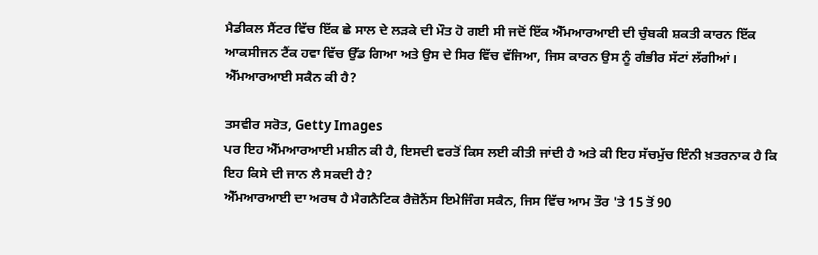ਮੈਡੀਕਲ ਸੈਂਟਰ ਵਿੱਚ ਇੱਕ ਛੇ ਸਾਲ ਦੇ ਲੜਕੇ ਦੀ ਮੌਤ ਹੋ ਗਈ ਸੀ ਜਦੋਂ ਇੱਕ ਐੱਮਆਰਆਈ ਦੀ ਚੁੰਬਕੀ ਸ਼ਕਤੀ ਕਾਰਨ ਇੱਕ ਆਕਸੀਜਨ ਟੈਂਕ ਹਵਾ ਵਿੱਚ ਉੱਡ ਗਿਆ ਅਤੇ ਉਸ ਦੇ ਸਿਰ ਵਿੱਚ ਵੱਜਿਆ, ਜਿਸ ਕਾਰਨ ਉਸ ਨੂੰ ਗੰਭੀਰ ਸੱਟਾਂ ਲੱਗੀਆਂ।
ਐੱਮਆਰਆਈ ਸਕੈਨ ਕੀ ਹੈ?

ਤਸਵੀਰ ਸਰੋਤ, Getty Images
ਪਰ ਇਹ ਐੱਮਆਰਆਈ ਮਸ਼ੀਨ ਕੀ ਹੈ, ਇਸਦੀ ਵਰਤੋਂ ਕਿਸ ਲਈ ਕੀਤੀ ਜਾਂਦੀ ਹੈ ਅਤੇ ਕੀ ਇਹ ਸੱਚਮੁੱਚ ਇੰਨੀ ਖ਼ਤਰਨਾਕ ਹੈ ਕਿ ਇਹ ਕਿਸੇ ਦੀ ਜਾਨ ਲੈ ਸਕਦੀ ਹੈ?
ਐੱਮਆਰਆਈ ਦਾ ਅਰਥ ਹੈ ਮੈਗਨੈਟਿਕ ਰੈਜ਼ੋਨੈਂਸ ਇਮੇਜਿੰਗ ਸਕੈਨ, ਜਿਸ ਵਿੱਚ ਆਮ ਤੌਰ 'ਤੇ 15 ਤੋਂ 90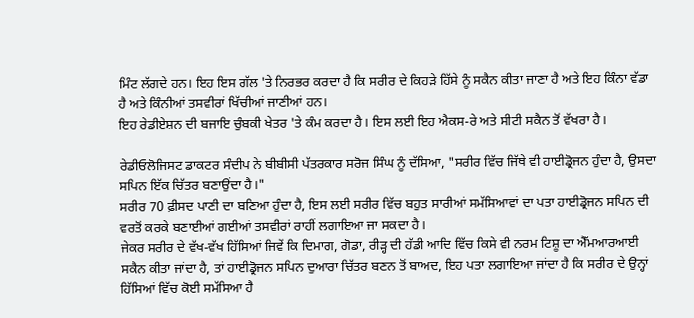ਮਿੰਟ ਲੱਗਦੇ ਹਨ। ਇਹ ਇਸ ਗੱਲ 'ਤੇ ਨਿਰਭਰ ਕਰਦਾ ਹੈ ਕਿ ਸਰੀਰ ਦੇ ਕਿਹੜੇ ਹਿੱਸੇ ਨੂੰ ਸਕੈਨ ਕੀਤਾ ਜਾਣਾ ਹੈ ਅਤੇ ਇਹ ਕਿੰਨਾ ਵੱਡਾ ਹੈ ਅਤੇ ਕਿੰਨੀਆਂ ਤਸਵੀਰਾਂ ਖਿੱਚੀਆਂ ਜਾਣੀਆਂ ਹਨ।
ਇਹ ਰੇਡੀਏਸ਼ਨ ਦੀ ਬਜਾਇ ਚੁੰਬਕੀ ਖੇਤਰ 'ਤੇ ਕੰਮ ਕਰਦਾ ਹੈ। ਇਸ ਲਈ ਇਹ ਐਕਸ-ਰੇ ਅਤੇ ਸੀਟੀ ਸਕੈਨ ਤੋਂ ਵੱਖਰਾ ਹੈ।

ਰੇਡੀਓਲੋਜਿਸਟ ਡਾਕਟਰ ਸੰਦੀਪ ਨੇ ਬੀਬੀਸੀ ਪੱਤਰਕਾਰ ਸਰੋਜ ਸਿੰਘ ਨੂੰ ਦੱਸਿਆ, "ਸਰੀਰ ਵਿੱਚ ਜਿੱਥੇ ਵੀ ਹਾਈਡ੍ਰੋਜਨ ਹੁੰਦਾ ਹੈ, ਉਸਦਾ ਸਪਿਨ ਇੱਕ ਚਿੱਤਰ ਬਣਾਉਂਦਾ ਹੈ।"
ਸਰੀਰ 70 ਫ਼ੀਸਦ ਪਾਣੀ ਦਾ ਬਣਿਆ ਹੁੰਦਾ ਹੈ, ਇਸ ਲਈ ਸਰੀਰ ਵਿੱਚ ਬਹੁਤ ਸਾਰੀਆਂ ਸਮੱਸਿਆਵਾਂ ਦਾ ਪਤਾ ਹਾਈਡ੍ਰੋਜਨ ਸਪਿਨ ਦੀ ਵਰਤੋਂ ਕਰਕੇ ਬਣਾਈਆਂ ਗਈਆਂ ਤਸਵੀਰਾਂ ਰਾਹੀਂ ਲਗਾਇਆ ਜਾ ਸਕਦਾ ਹੈ।
ਜੇਕਰ ਸਰੀਰ ਦੇ ਵੱਖ-ਵੱਖ ਹਿੱਸਿਆਂ ਜਿਵੇਂ ਕਿ ਦਿਮਾਗ, ਗੋਡਾ, ਰੀੜ੍ਹ ਦੀ ਹੱਡੀ ਆਦਿ ਵਿੱਚ ਕਿਸੇ ਵੀ ਨਰਮ ਟਿਸ਼ੂ ਦਾ ਐੱਮਆਰਆਈ ਸਕੈਨ ਕੀਤਾ ਜਾਂਦਾ ਹੈ, ਤਾਂ ਹਾਈਡ੍ਰੋਜਨ ਸਪਿਨ ਦੁਆਰਾ ਚਿੱਤਰ ਬਣਨ ਤੋਂ ਬਾਅਦ, ਇਹ ਪਤਾ ਲਗਾਇਆ ਜਾਂਦਾ ਹੈ ਕਿ ਸਰੀਰ ਦੇ ਉਨ੍ਹਾਂ ਹਿੱਸਿਆਂ ਵਿੱਚ ਕੋਈ ਸਮੱਸਿਆ ਹੈ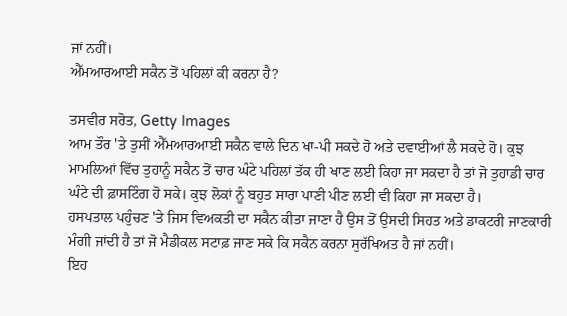ਜਾਂ ਨਹੀਂ।
ਐੱਮਆਰਆਈ ਸਕੈਨ ਤੋਂ ਪਹਿਲਾਂ ਕੀ ਕਰਨਾ ਹੈ?

ਤਸਵੀਰ ਸਰੋਤ, Getty Images
ਆਮ ਤੌਰ 'ਤੇ ਤੁਸੀਂ ਐੱਮਆਰਆਈ ਸਕੈਨ ਵਾਲੇ ਦਿਨ ਖਾ-ਪੀ ਸਕਦੇ ਹੋ ਅਤੇ ਦਵਾਈਆਂ ਲੈ ਸਕਦੇ ਹੋ। ਕੁਝ ਮਾਮਲਿਆਂ ਵਿੱਚ ਤੁਹਾਨੂੰ ਸਕੈਨ ਤੋਂ ਚਾਰ ਘੰਟੇ ਪਹਿਲਾਂ ਤੱਕ ਹੀ ਖਾਣ ਲਈ ਕਿਹਾ ਜਾ ਸਕਦਾ ਹੈ ਤਾਂ ਜੋ ਤੁਹਾਡੀ ਚਾਰ ਘੰਟੇ ਦੀ ਫ਼ਾਸਟਿੰਗ ਹੋ ਸਕੇ। ਕੁਝ ਲੋਕਾਂ ਨੂੰ ਬਹੁਤ ਸਾਰਾ ਪਾਣੀ ਪੀਣ ਲਈ ਵੀ ਕਿਹਾ ਜਾ ਸਕਦਾ ਹੈ।
ਹਸਪਤਾਲ ਪਹੁੰਚਣ 'ਤੇ ਜਿਸ ਵਿਅਕਤੀ ਦਾ ਸਕੈਨ ਕੀਤਾ ਜਾਣਾ ਹੈ ਉਸ ਤੋਂ ਉਸਦੀ ਸਿਹਤ ਅਤੇ ਡਾਕਟਰੀ ਜਾਣਕਾਰੀ ਮੰਗੀ ਜਾਂਦੀ ਹੈ ਤਾਂ ਜੋ ਮੈਡੀਕਲ ਸਟਾਫ਼ ਜਾਣ ਸਕੇ ਕਿ ਸਕੈਨ ਕਰਨਾ ਸੁਰੱਖਿਅਤ ਹੈ ਜਾਂ ਨਹੀਂ।
ਇਹ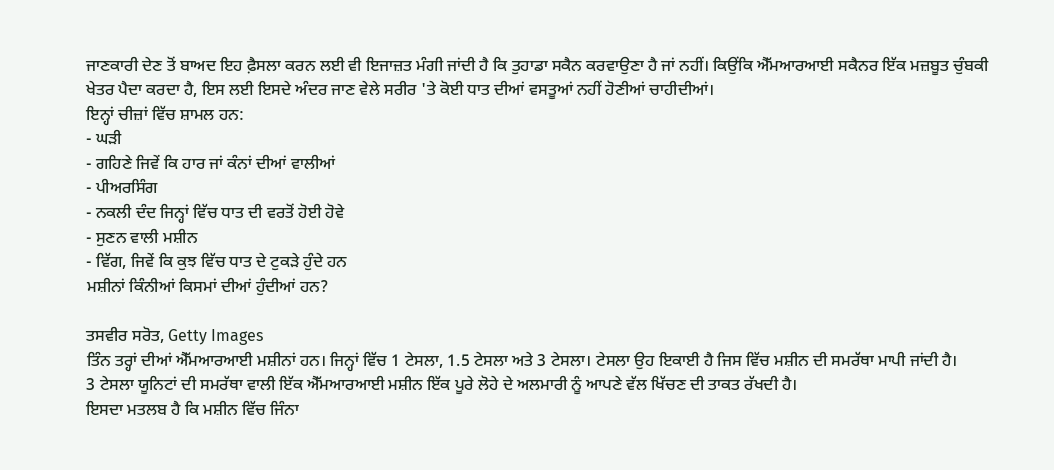ਜਾਣਕਾਰੀ ਦੇਣ ਤੋਂ ਬਾਅਦ ਇਹ ਫ਼ੈਸਲਾ ਕਰਨ ਲਈ ਵੀ ਇਜਾਜ਼ਤ ਮੰਗੀ ਜਾਂਦੀ ਹੈ ਕਿ ਤੁਹਾਡਾ ਸਕੈਨ ਕਰਵਾਉਣਾ ਹੈ ਜਾਂ ਨਹੀਂ। ਕਿਉਂਕਿ ਐੱਮਆਰਆਈ ਸਕੈਨਰ ਇੱਕ ਮਜ਼ਬੂਤ ਚੁੰਬਕੀ ਖੇਤਰ ਪੈਦਾ ਕਰਦਾ ਹੈ, ਇਸ ਲਈ ਇਸਦੇ ਅੰਦਰ ਜਾਣ ਵੇਲੇ ਸਰੀਰ 'ਤੇ ਕੋਈ ਧਾਤ ਦੀਆਂ ਵਸਤੂਆਂ ਨਹੀਂ ਹੋਣੀਆਂ ਚਾਹੀਦੀਆਂ।
ਇਨ੍ਹਾਂ ਚੀਜ਼ਾਂ ਵਿੱਚ ਸ਼ਾਮਲ ਹਨ:
- ਘੜੀ
- ਗਹਿਣੇ ਜਿਵੇਂ ਕਿ ਹਾਰ ਜਾਂ ਕੰਨਾਂ ਦੀਆਂ ਵਾਲੀਆਂ
- ਪੀਅਰਸਿੰਗ
- ਨਕਲੀ ਦੰਦ ਜਿਨ੍ਹਾਂ ਵਿੱਚ ਧਾਤ ਦੀ ਵਰਤੋਂ ਹੋਈ ਹੋਵੇ
- ਸੁਣਨ ਵਾਲੀ ਮਸ਼ੀਨ
- ਵਿੱਗ, ਜਿਵੇਂ ਕਿ ਕੁਝ ਵਿੱਚ ਧਾਤ ਦੇ ਟੁਕੜੇ ਹੁੰਦੇ ਹਨ
ਮਸ਼ੀਨਾਂ ਕਿੰਨੀਆਂ ਕਿਸਮਾਂ ਦੀਆਂ ਹੁੰਦੀਆਂ ਹਨ?

ਤਸਵੀਰ ਸਰੋਤ, Getty Images
ਤਿੰਨ ਤਰ੍ਹਾਂ ਦੀਆਂ ਐੱਮਆਰਆਈ ਮਸ਼ੀਨਾਂ ਹਨ। ਜਿਨ੍ਹਾਂ ਵਿੱਚ 1 ਟੇਸਲਾ, 1.5 ਟੇਸਲਾ ਅਤੇ 3 ਟੇਸਲਾ। ਟੇਸਲਾ ਉਹ ਇਕਾਈ ਹੈ ਜਿਸ ਵਿੱਚ ਮਸ਼ੀਨ ਦੀ ਸਮਰੱਥਾ ਮਾਪੀ ਜਾਂਦੀ ਹੈ।
3 ਟੇਸਲਾ ਯੂਨਿਟਾਂ ਦੀ ਸਮਰੱਥਾ ਵਾਲੀ ਇੱਕ ਐੱਮਆਰਆਈ ਮਸ਼ੀਨ ਇੱਕ ਪੂਰੇ ਲੋਹੇ ਦੇ ਅਲਮਾਰੀ ਨੂੰ ਆਪਣੇ ਵੱਲ ਖਿੱਚਣ ਦੀ ਤਾਕਤ ਰੱਖਦੀ ਹੈ।
ਇਸਦਾ ਮਤਲਬ ਹੈ ਕਿ ਮਸ਼ੀਨ ਵਿੱਚ ਜਿੰਨਾ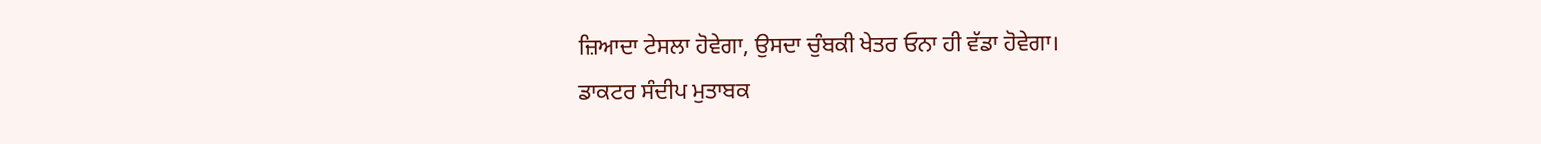ਜ਼ਿਆਦਾ ਟੇਸਲਾ ਹੋਵੇਗਾ, ਉਸਦਾ ਚੁੰਬਕੀ ਖੇਤਰ ਓਨਾ ਹੀ ਵੱਡਾ ਹੋਵੇਗਾ।
ਡਾਕਟਰ ਸੰਦੀਪ ਮੁਤਾਬਕ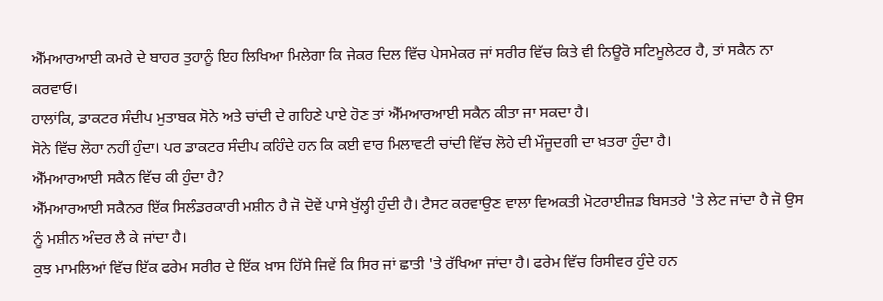ਐੱਮਆਰਆਈ ਕਮਰੇ ਦੇ ਬਾਹਰ ਤੁਹਾਨੂੰ ਇਹ ਲਿਖਿਆ ਮਿਲੇਗਾ ਕਿ ਜੇਕਰ ਦਿਲ ਵਿੱਚ ਪੇਸਮੇਕਰ ਜਾਂ ਸਰੀਰ ਵਿੱਚ ਕਿਤੇ ਵੀ ਨਿਊਰੋ ਸਟਿਮੂਲੇਟਰ ਹੈ, ਤਾਂ ਸਕੈਨ ਨਾ ਕਰਵਾਓ।
ਹਾਲਾਂਕਿ, ਡਾਕਟਰ ਸੰਦੀਪ ਮੁਤਾਬਕ ਸੋਨੇ ਅਤੇ ਚਾਂਦੀ ਦੇ ਗਹਿਣੇ ਪਾਏ ਹੋਣ ਤਾਂ ਐੱਮਆਰਆਈ ਸਕੈਨ ਕੀਤਾ ਜਾ ਸਕਦਾ ਹੈ।
ਸੋਨੇ ਵਿੱਚ ਲੋਹਾ ਨਹੀਂ ਹੁੰਦਾ। ਪਰ ਡਾਕਟਰ ਸੰਦੀਪ ਕਹਿੰਦੇ ਹਨ ਕਿ ਕਈ ਵਾਰ ਮਿਲਾਵਟੀ ਚਾਂਦੀ ਵਿੱਚ ਲੋਹੇ ਦੀ ਮੌਜੂਦਗੀ ਦਾ ਖ਼ਤਰਾ ਹੁੰਦਾ ਹੈ।
ਐੱਮਆਰਆਈ ਸਕੈਨ ਵਿੱਚ ਕੀ ਹੁੰਦਾ ਹੈ?
ਐੱਮਆਰਆਈ ਸਕੈਨਰ ਇੱਕ ਸਿਲੰਡਰਕਾਰੀ ਮਸ਼ੀਨ ਹੈ ਜੋ ਦੋਵੇਂ ਪਾਸੇ ਖੁੱਲ੍ਹੀ ਹੁੰਦੀ ਹੈ। ਟੈਸਟ ਕਰਵਾਉਣ ਵਾਲਾ ਵਿਅਕਤੀ ਮੋਟਰਾਈਜ਼ਡ ਬਿਸਤਰੇ 'ਤੇ ਲੇਟ ਜਾਂਦਾ ਹੈ ਜੋ ਉਸ ਨੂੰ ਮਸ਼ੀਨ ਅੰਦਰ ਲੈ ਕੇ ਜਾਂਦਾ ਹੈ।
ਕੁਝ ਮਾਮਲਿਆਂ ਵਿੱਚ ਇੱਕ ਫਰੇਮ ਸਰੀਰ ਦੇ ਇੱਕ ਖ਼ਾਸ ਹਿੱਸੇ ਜਿਵੇਂ ਕਿ ਸਿਰ ਜਾਂ ਛਾਤੀ 'ਤੇ ਰੱਖਿਆ ਜਾਂਦਾ ਹੈ। ਫਰੇਮ ਵਿੱਚ ਰਿਸੀਵਰ ਹੁੰਦੇ ਹਨ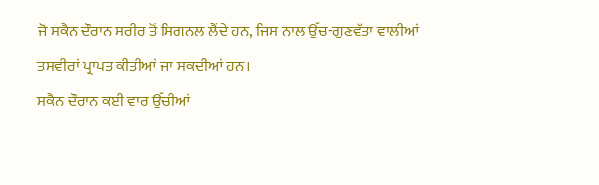ਜੋ ਸਕੈਨ ਦੌਰਾਨ ਸਰੀਰ ਤੋਂ ਸਿਗਨਲ ਲੈਂਦੇ ਹਨ, ਜਿਸ ਨਾਲ ਉੱਚ-ਗੁਣਵੱਤਾ ਵਾਲੀਆਂ ਤਸਵੀਰਾਂ ਪ੍ਰਾਪਤ ਕੀਤੀਆਂ ਜਾ ਸਕਦੀਆਂ ਹਨ।
ਸਕੈਨ ਦੌਰਾਨ ਕਈ ਵਾਰ ਉੱਚੀਆਂ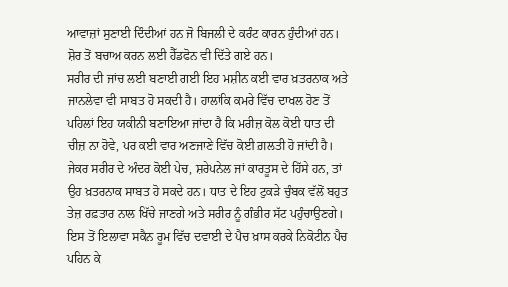ਆਵਾਜ਼ਾਂ ਸੁਣਾਈ ਦਿੰਦੀਆਂ ਹਨ ਜੋ ਬਿਜਲੀ ਦੇ ਕਰੰਟ ਕਾਰਨ ਹੁੰਦੀਆਂ ਹਨ। ਸ਼ੋਰ ਤੋਂ ਬਚਾਅ ਕਰਨ ਲਈ ਹੈੱਡਫੋਨ ਵੀ ਦਿੱਤੇ ਗਏ ਹਨ।
ਸਰੀਰ ਦੀ ਜਾਂਚ ਲਈ ਬਣਾਈ ਗਈ ਇਹ ਮਸ਼ੀਨ ਕਈ ਵਾਰ ਖ਼ਤਰਨਾਕ ਅਤੇ ਜਾਨਲੇਵਾ ਵੀ ਸਾਬਤ ਹੋ ਸਕਦੀ ਹੈ। ਹਾਲਾਂਕਿ ਕਮਰੇ ਵਿੱਚ ਦਾਖਲ ਹੋਣ ਤੋਂ ਪਹਿਲਾਂ ਇਹ ਯਕੀਨੀ ਬਣਾਇਆ ਜਾਂਦਾ ਹੈ ਕਿ ਮਰੀਜ਼ ਕੋਲ ਕੋਈ ਧਾਤ ਦੀ ਚੀਜ਼ ਨਾ ਹੋਵੇ, ਪਰ ਕਈ ਵਾਰ ਅਣਜਾਣੇ ਵਿੱਚ ਕੋਈ ਗ਼ਲਤੀ ਹੋ ਜਾਂਦੀ ਹੈ।
ਜੇਕਰ ਸਰੀਰ ਦੇ ਅੰਦਰ ਕੋਈ ਪੇਚ, ਸ਼ਰੇਪਨੇਲ ਜਾਂ ਕਾਰਤੂਸ ਦੇ ਹਿੱਸੇ ਹਨ, ਤਾਂ ਉਹ ਖ਼ਤਰਨਾਕ ਸਾਬਤ ਹੋ ਸਕਦੇ ਹਨ। ਧਾਤ ਦੇ ਇਹ ਟੁਕੜੇ ਚੁੰਬਕ ਵੱਲੋਂ ਬਹੁਤ ਤੇਜ਼ ਰਫ਼ਤਾਰ ਨਾਲ ਖਿੱਚੇ ਜਾਣਗੇ ਅਤੇ ਸਰੀਰ ਨੂੰ ਗੰਭੀਰ ਸੱਟ ਪਹੁੰਚਾਉਣਗੇ।
ਇਸ ਤੋਂ ਇਲਾਵਾ ਸਕੈਨ ਰੂਮ ਵਿੱਚ ਦਵਾਈ ਦੇ ਪੈਚ ਖ਼ਾਸ ਕਰਕੇ ਨਿਕੋਟੀਨ ਪੈਚ ਪਹਿਨ ਕੇ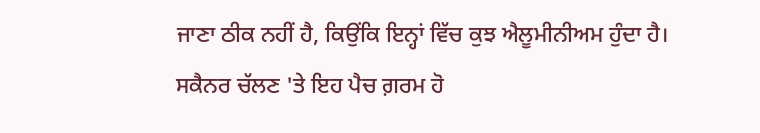ਜਾਣਾ ਠੀਕ ਨਹੀਂ ਹੈ, ਕਿਉਂਕਿ ਇਨ੍ਹਾਂ ਵਿੱਚ ਕੁਝ ਐਲੂਮੀਨੀਅਮ ਹੁੰਦਾ ਹੈ।
ਸਕੈਨਰ ਚੱਲਣ 'ਤੇ ਇਹ ਪੈਚ ਗ਼ਰਮ ਹੋ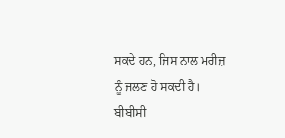ਸਕਦੇ ਹਨ, ਜਿਸ ਨਾਲ ਮਰੀਜ਼ ਨੂੰ ਜਲਣ ਹੋ ਸਕਦੀ ਹੈ।
ਬੀਬੀਸੀ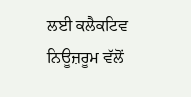ਲਈ ਕਲੈਕਟਿਵ ਨਿਊਜ਼ਰੂਮ ਵੱਲੋਂ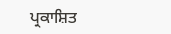ਪ੍ਰਕਾਸ਼ਿਤ